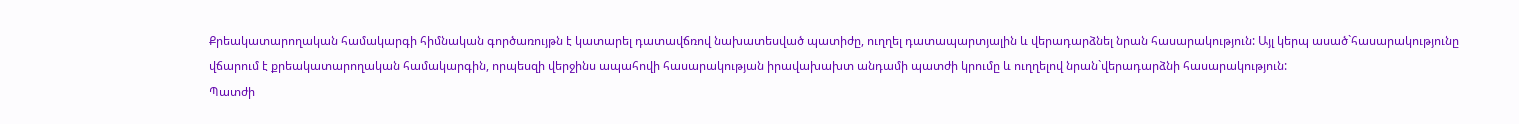Քրեակատարողական համակարգի հիմնական գործառույթն է կատարել դատավճռով նախատեսված պատիժը, ուղղել դատապարտյալին և վերադարձնել նրան հասարակություն: Այլ կերպ ասած`հասարակությունը վճարում է քրեակատարողական համակարգին, որպեսզի վերջինս ապահովի հասարակության իրավախախտ անդամի պատժի կրումը և ուղղելով նրան`վերադարձնի հասարակություն:
Պատժի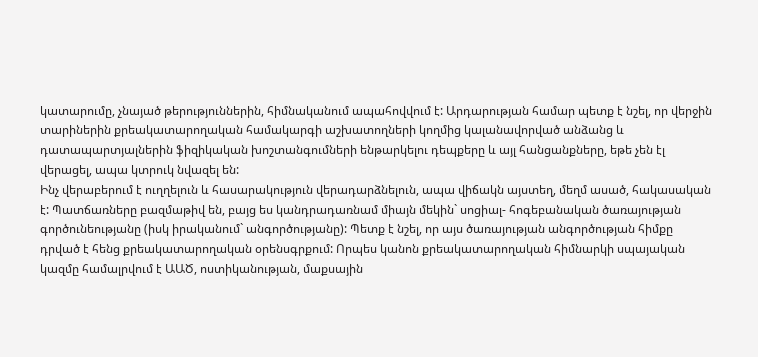կատարումը, չնայած թերություններին, հիմնականում ապահովվում է: Արդարության համար պետք է նշել, որ վերջին տարիներին քրեակատարողական համակարգի աշխատողների կողմից կալանավորված անձանց և դատապարտյալներին ֆիզիկական խոշտանգումների ենթարկելու դեպքերը և այլ հանցանքները, եթե չեն էլ վերացել, ապա կտրուկ նվազել են:
Ինչ վերաբերում է ուղղելուն և հասարակություն վերադարձնելուն, ապա վիճակն այստեղ, մեղմ ասած, հակասական է: Պատճառները բազմաթիվ են, բայց ես կանդրադառնամ միայն մեկին` սոցիալ- հոգեբանական ծառայության գործունեությանը (իսկ իրականում` անգործությանը): Պետք է նշել, որ այս ծառայության անգործության հիմքը դրված է հենց քրեակատարողական օրենսգրքում: Որպես կանոն քրեակատարողական հիմնարկի սպայական կազմը համալրվում է ԱԱԾ, ոստիկանության, մաքսային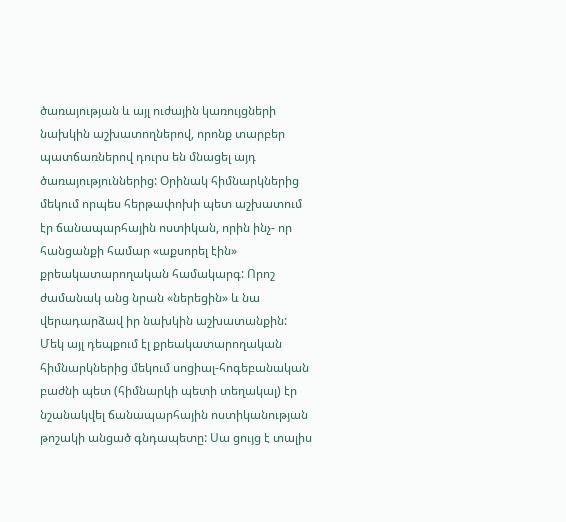ծառայության և այլ ուժային կառույցների նախկին աշխատողներով, որոնք տարբեր պատճառներով դուրս են մնացել այդ ծառայություններից: Օրինակ հիմնարկներից մեկում որպես հերթափոխի պետ աշխատում էր ճանապարհային ոստիկան, որին ինչ- որ հանցանքի համար «աքսորել էին» քրեակատարողական համակարգ: Որոշ ժամանակ անց նրան «ներեցին» և նա վերադարձավ իր նախկին աշխատանքին:
Մեկ այլ դեպքում էլ քրեակատարողական հիմնարկներից մեկում սոցիալ-հոգեբանական բաժնի պետ (հիմնարկի պետի տեղակալ) էր նշանակվել ճանապարհային ոստիկանության թոշակի անցած գնդապետը: Սա ցույց է տալիս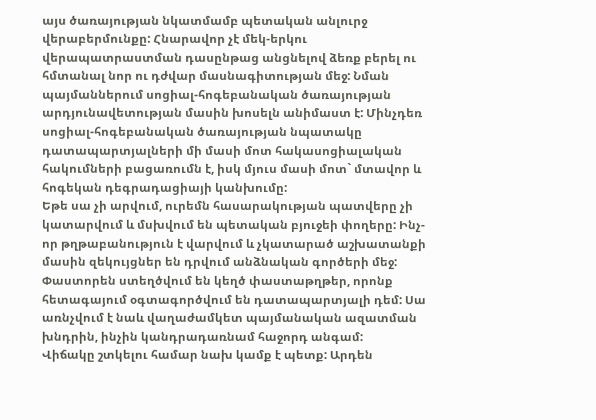այս ծառայության նկատմամբ պետական անլուրջ վերաբերմունքը: Հնարավոր չէ մեկ-երկու վերապատրաստման դասընթաց անցնելով ձեռք բերել ու հմտանալ նոր ու դժվար մասնագիտության մեջ: Նման պայմաններում սոցիալ-հոգեբանական ծառայության արդյունավետության մասին խոսելն անիմաստ է: Մինչդեռ սոցիալ-հոգեբանական ծառայության նպատակը դատապարտյալների մի մասի մոտ հակասոցիալական հակումների բացառումն է, իսկ մյուս մասի մոտ` մտավոր և հոգեկան դեգրադացիայի կանխումը:
Եթե սա չի արվում, ուրեմն հասարակության պատվերը չի կատարվում և մսխվում են պետական բյուջեի փողերը: Ինչ-որ թղթաբանություն է վարվում և չկատարած աշխատանքի մասին զեկույցներ են դրվում անձնական գործերի մեջ: Փաստորեն ստեղծվում են կեղծ փաստաթղթեր, որոնք հետագայում օգտագործվում են դատապարտյալի դեմ: Սա առնչվում է նաև վաղաժամկետ պայմանական ազատման խնդրին, ինչին կանդրադառնամ հաջորդ անգամ:
Վիճակը շտկելու համար նախ կամք է պետք: Արդեն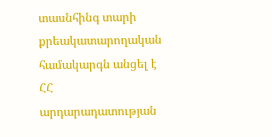տասնհինգ տարի քրեակատարողական համակարգն անցել է ՀՀ արդարադատության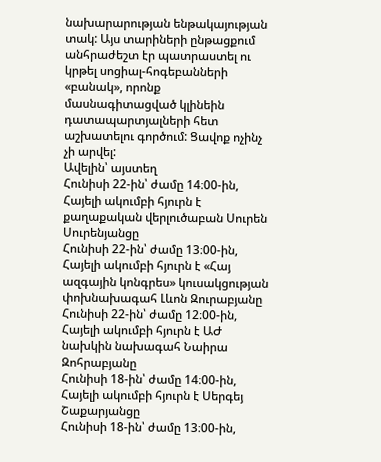նախարարության ենթակայության տակ: Այս տարիների ընթացքում անհրաժեշտ էր պատրաստել ու կրթել սոցիալ-հոգեբանների «բանակ», որոնք մասնագիտացված կլինեին դատապարտյալների հետ աշխատելու գործում: Ցավոք ոչինչ չի արվել:
Ավելին՝ այստեղ
Հունիսի 22-ին՝ ժամը 14։00-ին, Հայելի ակումբի հյուրն է քաղաքական վերլուծաբան Սուրեն Սուրենյանցը
Հունիսի 22-ին՝ ժամը 13։00-ին, Հայելի ակումբի հյուրն է «Հայ ազգային կոնգրես» կուսակցության փոխնախագահ Լևոն Զուրաբյանը
Հունիսի 22-ին՝ ժամը 12։00-ին, Հայելի ակումբի հյուրն է ԱԺ նախկին նախագահ Նաիրա Զոհրաբյանը
Հունիսի 18-ին՝ ժամը 14։00-ին, Հայելի ակումբի հյուրն է Սերգեյ Շաքարյանցը
Հունիսի 18-ին՝ ժամը 13։00-ին,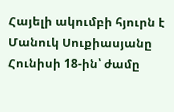Հայելի ակումբի հյուրն է Մանուկ Սուքիասյանը
Հունիսի 18-ին՝ ժամը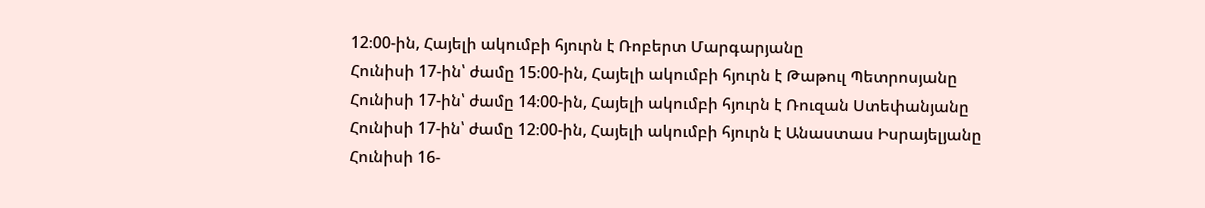12։00-ին, Հայելի ակումբի հյուրն է Ռոբերտ Մարգարյանը
Հունիսի 17-ին՝ ժամը 15։00-ին, Հայելի ակումբի հյուրն է Թաթուլ Պետրոսյանը
Հունիսի 17-ին՝ ժամը 14։00-ին, Հայելի ակումբի հյուրն է Ռուզան Ստեփանյանը
Հունիսի 17-ին՝ ժամը 12։00-ին, Հայելի ակումբի հյուրն է Անաստաս Իսրայելյանը
Հունիսի 16-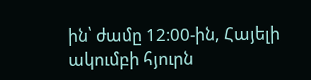ին՝ ժամը 12։00-ին, Հայելի ակումբի հյուրն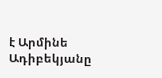է Արմինե Ադիբեկյանը